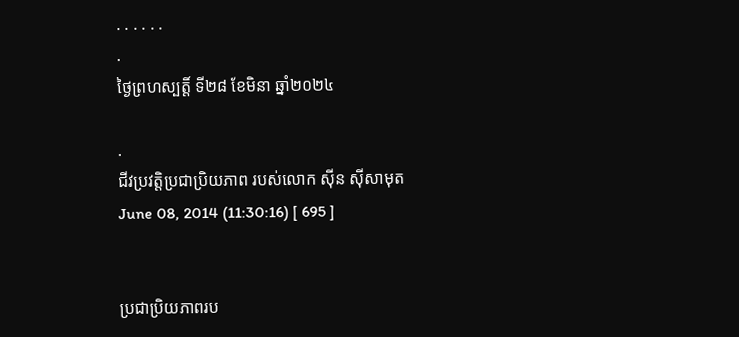. . . . . .
.
ថ្ងៃព្រហស្បត្តិ៍ ទី២៨ ខែមិនា ឆ្នាំ២០២៤

.
ជីវប្រវត្តិប្រជាប្រិយភាព របស់លោក ស៊ីន ស៊ីសាមុត
June 08, 2014 (11:30:16) [ 695 ]


ប្រជាប្រិយភាពរប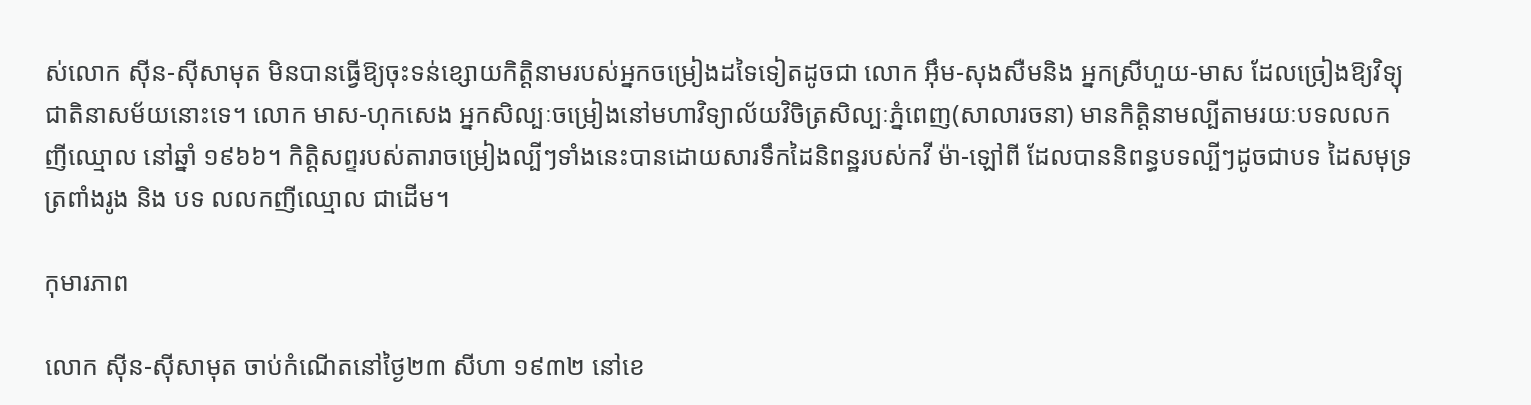ស់លោក ស៊ីន-ស៊ីសាមុត មិនបានធ្វើឱ្យចុះទន់ខ្សោយកិត្តិនាមរបស់អ្នកចម្រៀងដទៃទៀតដូចជា លោក អ៊ឹម-សុងសឺមនិង អ្នកស្រីហួយ-មាស ដែលច្រៀងឱ្យវិទ្យុជាតិនាសម័យនោះទេ។ លោក មាស-ហុកសេង អ្នកសិល្បៈចម្រៀងនៅមហាវិទ្យាល័យវិចិត្រសិល្បៈភ្នំពេញ(សាលារចនា) មានកិត្តិនាមល្បីតាមរយៈបទលលកញីឈ្មោល នៅឆ្នាំ ១៩៦៦។ កិត្តិសព្ទរបស់តារាចម្រៀងល្បីៗទាំងនេះបានដោយសារទឹកដៃនិពន្ឋរបស់កវី ម៉ា-ឡៅពី ដែលបាននិពន្ធបទល្បីៗដូចជាបទ ដៃសមុទ្រត្រពាំងរូង និង បទ លលកញីឈ្មោល ជាដើម។

កុមារភាព

លោក ស៊ីន-ស៊ីសាមុត ចាប់កំណើតនៅថ្ងៃ២៣ សីហា ១៩៣២ នៅខេ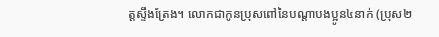ត្តស្ទឹងត្រែង។ លោកជាកូនប្រុសពៅនៃបណ្ដាបងប្អូន៤នាក់ (ប្រុស២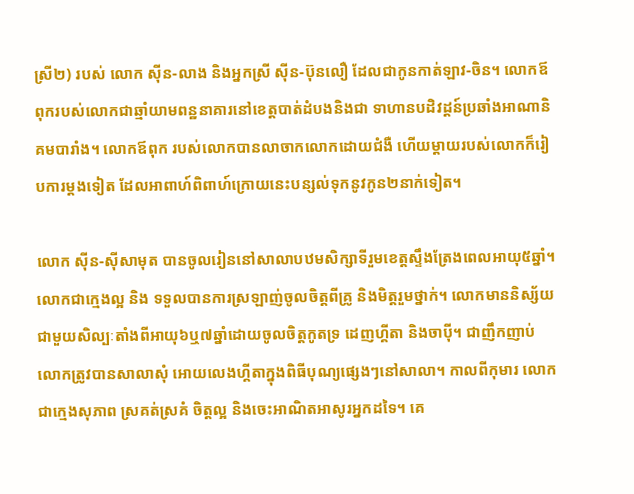ស្រី២) របស់ លោក ស៊ីន-លាង និងអ្នកស្រី ស៊ីន-ប៊ុនលឿ ដែលជាកូនកាត់ឡាវ-ចិន។ លោកឪពុករបស់លោកជាឆ្មាំយាមពន្ឋនាគារនៅខេត្តបាត់ដំបងនិងជា ទាហានបដិវដ្តន៍ប្រឆាំងអាណានិគមបារាំង។ លោកឪពុក របស់លោកបានលាចាកលោកដោយជំងឺ ហើយម្តាយរបស់លោកក៏រៀបការម្តងទៀត ដែលអាពាហ៍ពិពាហ៍ក្រោយនេះបន្សល់ទុកនូវកូន២នាក់ទៀត។

លោក ស៊ីន-ស៊ីសាមុត បានចូលរៀននៅសាលាបឋមសិក្សាទីរួមខេត្តស្ទឹងត្រែងពេលអាយុ៥ឆ្នាំ។ លោកជាក្មេងល្អ និង ទទួលបានការស្រឡាញ់ចូលចិត្តពីគ្រូ និងមិត្តរួមថ្នាក់។ លោកមាននិស្ស័យជាមួយសិល្បៈតាំងពីអាយុ៦ឬ៧ឆ្នាំដោយចូលចិត្តកូតទ្រ ដេញហ្គីតា និងចាប៉ី។ ជាញឹកញាប់លោកត្រូវបានសាលាសុំ អោយលេងហ្គីតាក្នុងពិធីបុណ្យផ្សេងៗនៅសាលា។ កាលពីកុមារ លោកជាក្មេងសុភាព ស្រគត់ស្រគំ ចិត្តល្អ និងចេះអាណិតអាសូរអ្នកដទៃ។ គេ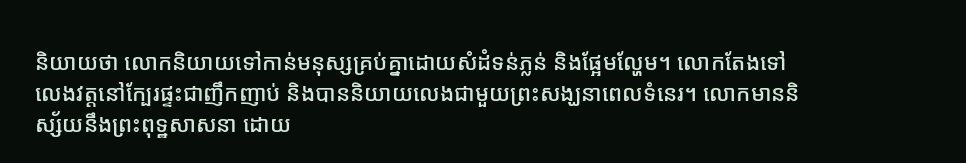និយាយថា លោកនិយាយទៅកាន់មនុស្សគ្រប់គ្នាដោយសំដំទន់ភ្លន់ និងផ្អែមល្ហែម។ លោកតែងទៅលេងវត្តនៅក្បែរផ្ទះជាញឹកញាប់ និងបាននិយាយលេងជាមួយព្រះសង្ឃនាពេលទំនេរ។ លោកមាននិស្ស័យនឹងព្រះពុទ្ឋសាសនា ដោយ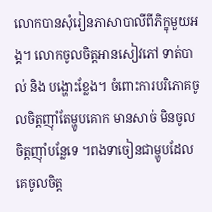លោកបានសុំរៀនភាសាបាលីពីភិក្ខុមួយអង្គ។ លោកចូលចិត្តអានសៀវភៅ ទាត់បាល់ និង បង្ហោះខ្លែង។ ចំពោះការបរិភោគចូលចិត្តញ៉ាំតែម្ហូបគោក មានសាច់ មិនចូលចិត្តញ៉ាំបន្លែទេ ។ពងទាចៀនជាម្ហូបដែលគេចូលចិត្ត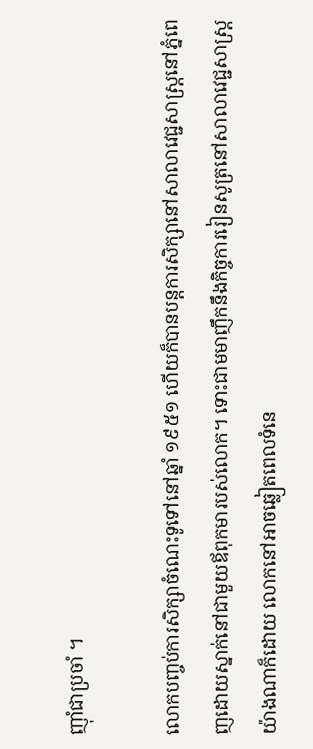ញ៉ាំជាប្រចាំ ។

លោកបញ្ចប់ការសិក្សាចំណេះទូទៅនៅឆ្នាំ ១៩៥១ ហើយក៏បានបន្តការសិក្សានៅសាលាវេជ្ជសាស្ត្រនៅភ្នំពេញដោយស្នាក់នៅជាមួយឪពុកមារបស់លោក។ ទោះជាមមាញឹកនឹងកិច្ចការរៀនសូត្រនៅសាលាវេជ្ជសាស្ត្រយ៉ាងណាក៏ដោយ លោកនៅអាចឆ្លៀតពេលទំនេ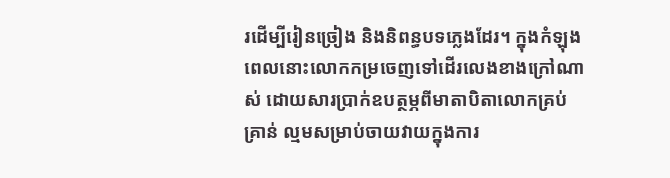រដើម្បីរៀនច្រៀង និងនិពន្ធបទភ្លេងដែរ។ ក្នុងកំឡុងពេលនោះលោកកម្រចេញទៅដើរលេងខាងក្រៅណាស់ ដោយសារប្រាក់ឧបត្ថម្ភពីមាតាបិតាលោកគ្រប់គ្រាន់ ល្មមសម្រាប់ចាយវាយក្នុងការ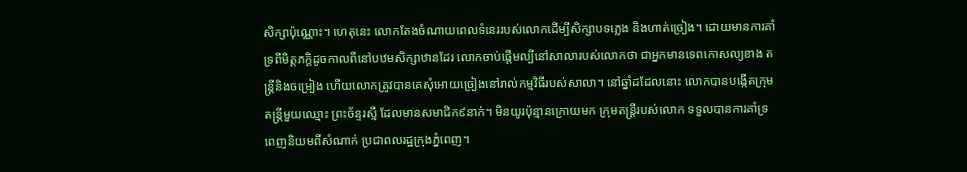សិក្សាប៉ុណ្ណោះ។ ហេតុនេះ លោកតែងចំណាយពេលទំនេររបស់លោកដើម្បីសិក្សាបទភ្លេង និងហាត់ច្រៀង។ ដោយមានការគាំទ្រពីមិត្តភក្ដិដូចកាលពីនៅបឋមសិក្សាឋានដែរ លោកចាប់ផ្តើមល្បីនៅសាលារបស់លោកថា ជាអ្នកមានទេពកោសល្យខាង តន្ត្រីនិងចម្រៀង ហើយលោកត្រូវបានគេសុំអោយច្រៀងនៅរាល់កម្មវិធីរបស់សាលា។ នៅឆ្នាំដដែលនោះ លោកបានបង្កើតក្រុមតន្ត្រីមួយឈ្មោះ ព្រះច័ន្ទរស្មី ដែលមានសមាជិក៩នាក់។ មិនយូរប៉ុន្មានក្រោយមក ក្រុមតន្ត្រីរបស់លោក ទទួលបានការគាំទ្រពេញនិយមពីសំណាក់ ប្រជាពលរដ្ឋក្រុងភ្នំពេញ។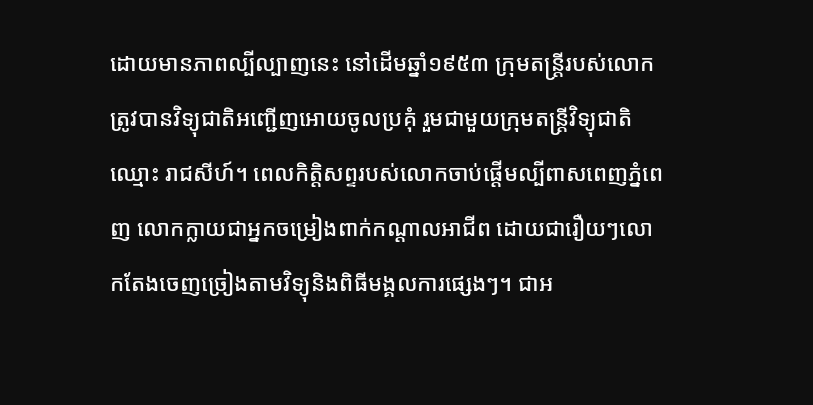ដោយមានភាពល្បីល្បាញនេះ នៅដើមឆ្នាំ១៩៥៣ ក្រុមតន្ត្រីរបស់លោកត្រូវបានវិទ្យុជាតិអញ្ជើញអោយចូលប្រគុំ រួមជាមួយក្រុមតន្ត្រីវិទ្យុជាតិឈ្មោះ រាជសីហ៍។ ពេលកិត្តិសព្ទរបស់លោកចាប់ផ្ដើមល្បីពាសពេញភ្នំពេញ លោកក្លាយជាអ្នកចម្រៀងពាក់កណ្ដាលអាជីព ដោយជារឿយៗលោកតែងចេញច្រៀងតាមវិទ្យុនិងពិធីមង្គលការផ្សេងៗ។ ជាអ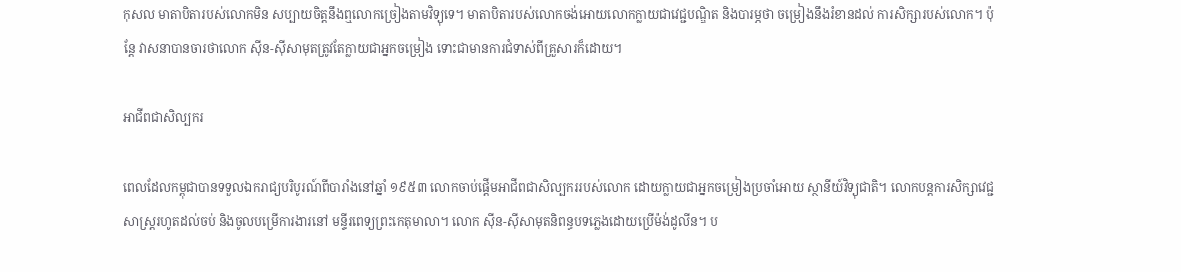កុសល មាតាបិតារបស់លោកមិន សប្បាយចិត្តនឹងឮលោកច្រៀងតាមវិទ្យុទេ។ មាតាបិតារបស់លោកចង់អោយលោកក្លាយជាវេជ្ជបណ្ឌិត និងបារម្ភថា ចម្រៀងនឹងរំខានដល់ ការសិក្សារបស់លោក។ ប៉ុន្តែ វាសនាបានចារថាលោក ស៊ីន-ស៊ីសាមុតត្រូវតែក្លាយជាអ្នកចម្រៀង ទោះជាមានការជំទាស់ពីគ្រួសារក៏ដោយ។

អាជីពជាសិល្បករ

ពេលដែលកម្ពុជាបានទទួលឯករាជ្យបរិបូរណ៍ពីបារាំងនៅឆ្នាំ ១៩៥៣ លោកចាប់ផ្តើមអាជីពជាសិល្បកររបស់លោក ដោយក្លាយជាអ្នកចម្រៀងប្រចាំអោយ ស្ថានីយ៍វិទ្យុជាតិ។ លោកបន្តការសិក្សាវេជ្ជសាស្ត្ររហូតដល់ចប់ និងចូលបម្រើការងារនៅ មន្ទីរពេទ្យព្រះកេតុមាលា។ លោក ស៊ីន-ស៊ីសាមុតនិពន្ធបទភ្លេងដោយប្រើម៉ង់ដូលីន។ ប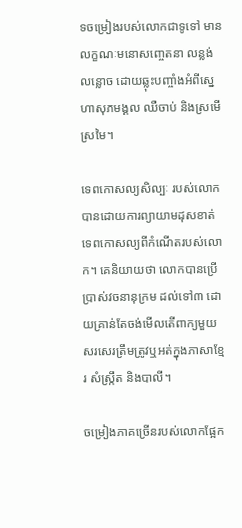ទចម្រៀងរបស់លោកជាទូទៅ មានលក្ខណៈមនោសញ្ចេតនា លន្លង់លន្លោច ដោយឆ្លុះបញ្ចាំងអំពីស្នេហាសុភមង្គល ឈឺចាប់ និងស្រមើស្រមៃ។

ទេពកោសល្យសិល្បៈ របស់លោកបានដោយការព្យាយាមដុសខាត់ទេពកោសល្យពីកំណើតរបស់លោក។ គេនិយាយថា លោកបានប្រើប្រាស់វចនានុក្រម ដល់ទៅ៣ ដោយគ្រាន់តែចង់មើលតើពាក្យមួយសរសេរត្រឹមត្រូវឬអត់ក្នុងភាសាខ្មែរ សំស្ក្រឹត និងបាលី។

ចម្រៀងភាគច្រើនរបស់លោកផ្អែក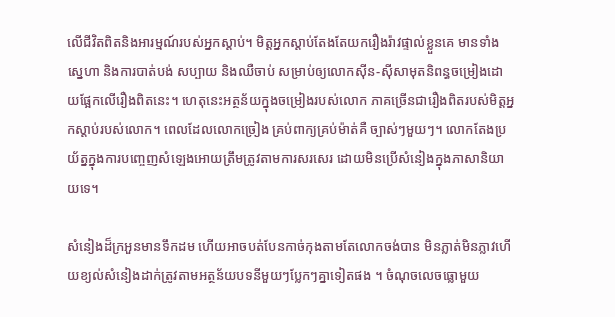លើជីវិតពិតនិងអារម្មណ៍របស់អ្នកស្ដាប់។ មិត្តអ្នកស្ដាប់តែងតែយករឿងរ៉ាវផ្ទាល់ខ្លួនគេ មានទាំងស្នេហា និងការបាត់បង់ សប្បាយ និងឈឺចាប់ សម្រាប់ឲ្យលោកស៊ីន-ស៊ីសាមុតនិពន្ធចម្រៀងដោយផ្អែកលើរឿងពិតនេះ។ ហេតុនេះអត្ថន័យក្នុងចម្រៀងរបស់លោក ភាគច្រើនជារឿងពិតរបស់មិត្តអ្នកស្ដាប់របស់លោក។ ពេលដែលលោកច្រៀង គ្រប់ពាក្យគ្រប់ម៉ាត់គឺ ច្បាស់ៗមួយៗ។ លោកតែងប្រយ័ត្នក្នុងការបញ្ចេញសំឡេងអោយត្រឹមត្រូវតាមការសរសេរ ដោយមិនប្រើសំនៀងក្នុងភាសានិយាយទេ។

សំនៀងដ៏ក្រអួនមានទឹកដម ហើយអាចបត់បែនកាច់កុងតាមតែលោកចង់បាន មិនភ្លាត់មិនភ្លាវហើយខ្យល់សំនៀងដាក់ត្រូវតាមអត្ថន័យបទនីមួយៗប្លែកៗគ្នាទៀតផង ។ ចំណុចលេចធ្លោមួយ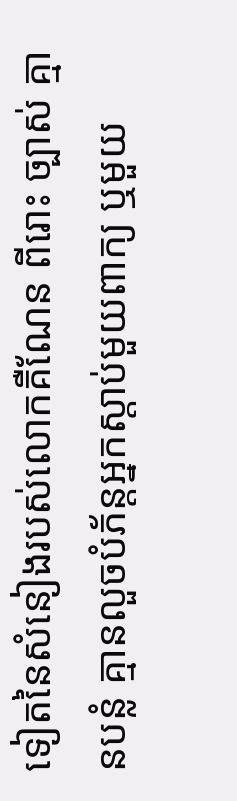ទៀតនៃសំនៀងរបស់លោកគឺណែន ពីរោះ ច្បាស់ គ្មានបន្លំ គ្មានលួចបំភ័ន្តអ្នកស្តាប់មួយពាក្យ ឬមួយ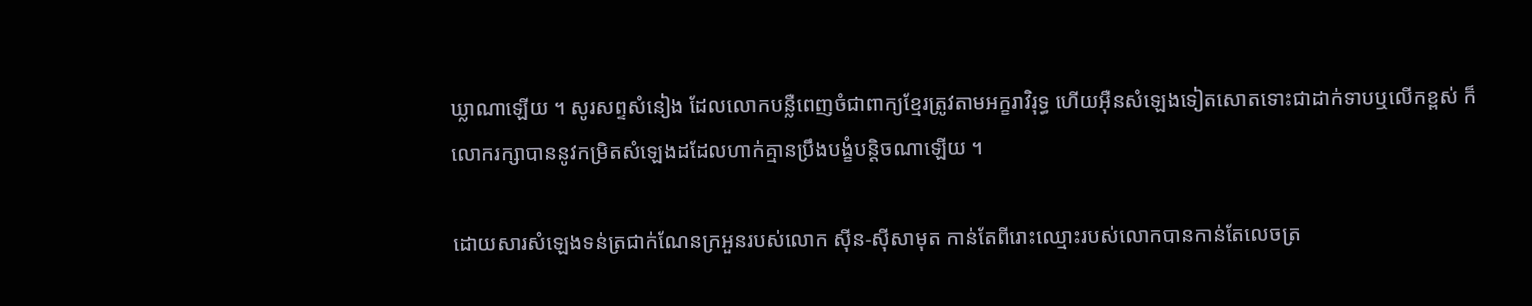ឃ្លាណាឡើយ ។ សូរសព្ទសំនៀង ដែលលោកបន្លឺពេញចំជាពាក្យខ្មែរត្រូវតាមអក្ខរាវិរុទ្ធ ហើយអ៊ឺនសំឡេងទៀតសោតទោះជាដាក់ទាបឬលើកខ្ពស់ ក៏លោករក្សាបាននូវកម្រិតសំឡេងដដែលហាក់គ្មានប្រឹងបង្ខំបន្តិចណាឡើយ ។

ដោយសារសំឡេងទន់ត្រជាក់ណែនក្រអួនរបស់លោក ស៊ីន-ស៊ីសាមុត កាន់តែពីរោះឈ្មោះរបស់លោកបានកាន់តែលេចត្រ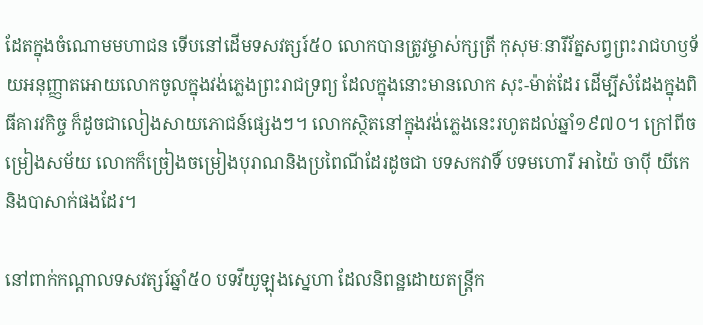ដែតក្នុងចំណោមមហាជន ទើបនៅដើមទសវត្សរ៍៥០ លោកបានត្រូវម្ចាស់ក្សត្រី កុសុមៈនារីរ័ត្នសព្វព្រះរាជហឫទ័យអនុញ្ញាតអោយលោកចូលក្នុងវង់ភ្លេងព្រះរាជទ្រព្យ ដែលក្នុងនោះមានលោក សុះ-ម៉ាត់ដែរ ដើម្បីសំដែងក្នុងពិធីគារវកិច្ច ក៏ដូចជាលៀងសាយភោជន៍ផ្សេងៗ។ លោកស្ថិតនៅក្នុងវង់ភ្លេងនេះរហូតដល់ឆ្នាំ១៩៧០។ ក្រៅពីចម្រៀងសម័យ លោកក៏ច្រៀងចម្រៀងបុរាណនិងប្រពៃណីដែរដូចជា បទសកវាទិ៍ បទមហោរី អាយ៉ៃ ចាប៉ី យីកេ និងបាសាក់ផងដែរ។

នៅពាក់កណ្ដាលទសវត្សរ៍ឆ្នាំ៥០ បទវីយូឡុងស្នេហា ដែលនិពន្ឋដោយតន្រ្តីក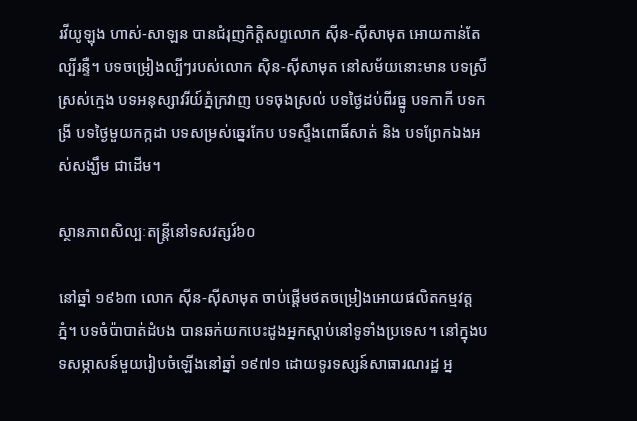រវីយូឡុង ហាស់-សាឡន បានជំរុញកិត្តិសព្ទលោក ស៊ីន-ស៊ីសាមុត អោយកាន់តែល្បីរន្ទឺ។ បទចម្រៀងល្បីៗរបស់លោក ស៊ិន-ស៊ីសាមុត នៅសម័យនោះមាន បទស្រីស្រស់ក្មេង បទអនុស្សាវរីយ៍ភ្នំក្រវាញ បទចុងស្រល់ បទថ្ងៃដប់ពីរធ្នូ បទកាកី បទកង្រី បទថ្ងៃមួយកក្កដា បទសម្រស់ឆ្នេរកែប បទស្ទឹងពោធិ៍សាត់ និង បទព្រែកឯងអស់សង្ឃឹម ជាដើម។

ស្ថានភាពសិល្បៈតន្ត្រីនៅទសវត្សរ៍៦០

នៅឆ្នាំ ១៩៦៣ លោក ស៊ីន-ស៊ីសាមុត ចាប់ផ្តើមថតចម្រៀងអោយផលិតកម្មវត្តភ្នំ។ បទចំប៉ាបាត់ដំបង បានឆក់យកបេះដូងអ្នកស្តាប់នៅទូទាំងប្រទេស។ នៅក្នុងបទសម្ភាសន៍មួយរៀបចំឡើងនៅឆ្នាំ ១៩៧១ ដោយទូរទស្សន៍សាធារណរដ្ឋ អ្ន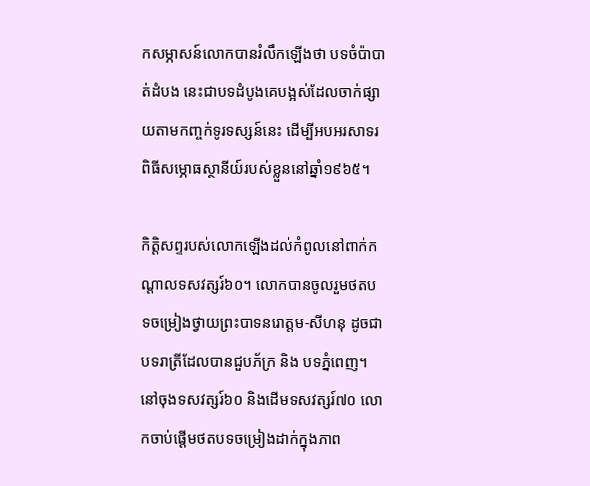កសម្ភាសន៍លោកបានរំលឹកឡើងថា បទចំប៉ាបាត់ដំបង នេះជាបទដំបូងគេបង្អស់ដែលចាក់ផ្សាយតាមកញ្ចក់ទូរទស្សន៍នេះ ដើម្បីអបអរសាទរពិធីសម្ភោធស្ថានីយ៍របស់ខ្លួននៅឆ្នាំ១៩៦៥។

កិត្តិសព្ទរបស់លោកឡើងដល់កំពូលនៅពាក់កណ្តាលទសវត្សរ៍៦០។ លោកបានចូលរួមថតបទចម្រៀងថ្វាយព្រះបាទនរោត្តម-សីហនុ ដូចជា បទរាត្រីដែលបានជួបភ័ក្រ និង បទភ្នំពេញ។ នៅចុងទសវត្សរ៍៦០ និងដើមទសវត្សរ៍៧០ លោកចាប់ផ្តើមថតបទចម្រៀងដាក់ក្នុងភាព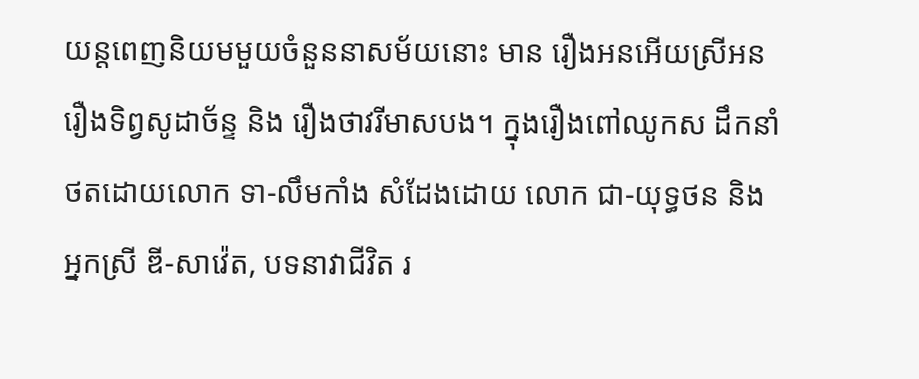យន្តពេញនិយមមួយចំនួននាសម័យនោះ មាន រឿងអនអើយស្រីអន រឿងទិព្វសូដាច័ន្ទ និង រឿងថាវរីមាសបង។ ក្នុងរឿងពៅឈូកស ដឹកនាំថតដោយលោក ទា-លឹមកាំង សំដែងដោយ លោក ជា-យុទ្ធថន និង អ្នកស្រី ឌី-សាវ៉េត, បទនាវាជីវិត រ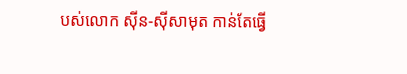បស់លោក ស៊ីន-ស៊ីសាមុត កាន់តែធ្វើ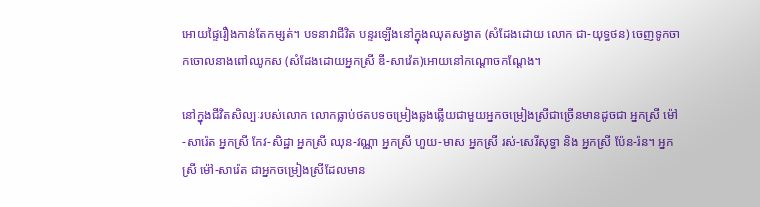អោយផ្ទៃរឿងកាន់តែកម្សត់។ បទនាវាជីវិត បន្ទរឡើងនៅក្នុងឈុតសង្វាត (សំដែងដោយ លោក ជា-យុទ្ធថន) ចេញទូកចាកចោលនាងពៅឈូកស (សំដែងដោយអ្នកស្រី ឌី-សាវ៉េត)អោយនៅកណ្តោចកណ្តែង។

នៅក្នុងជីវិតសិល្បៈរបស់លោក លោកធ្លាប់ថតបទចម្រៀងឆ្លងឆ្លើយជាមួយអ្នកចម្រៀងស្រីជាច្រើនមានដូចជា អ្នកស្រី ម៉ៅ-សារ៉េត អ្នកស្រី កែវ-សិដ្ឋា អ្នកស្រី ឈុន-វណ្ណា អ្នកស្រី ហួយ-មាស អ្នកស្រី រស់-សេរីសុទ្ធា និង អ្នកស្រី ប៉ែន-រ៉ន។ អ្នកស្រី ម៉ៅ-សារ៉េត ជាអ្នកចម្រៀងស្រីដែលមាន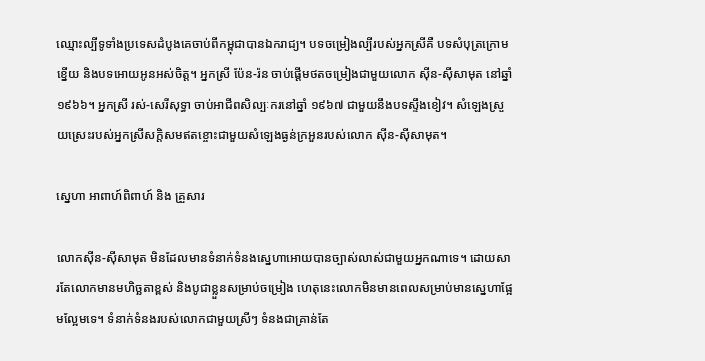ឈ្មោះល្បីទូទាំងប្រទេសដំបូងគេចាប់ពីកម្ពុជាបានឯករាជ្យ។ បទចម្រៀងល្បីរបស់អ្នកស្រីគឺ បទសំបុត្រក្រោមខ្នើយ និងបទអោយអូនអស់ចិត្ត។ អ្នកស្រី ប៉ែន-រ៉ន ចាប់ផ្តើមថតចម្រៀងជាមួយលោក ស៊ីន-ស៊ីសាមុត នៅឆ្នាំ ១៩៦៦។ អ្នកស្រី រស់-សេរីសុទ្ធា ចាប់អាជីពសិល្បៈករនៅឆ្នាំ ១៩៦៧ ជាមួយនឹងបទស្ទឹងខៀវ។ សំឡេងស្រួយស្រេះរបស់អ្នកស្រីសក្តិសមឥតខ្ចោះជាមួយសំឡេងធ្ងន់ក្រអួនរបស់លោក ស៊ីន-ស៊ីសាមុត។

ស្នេហា អាពាហ៍ពិពាហ៍ និង គ្រួសារ

លោកស៊ីន-ស៊ីសាមុត មិនដែលមានទំនាក់ទំនងស្នេហាអោយបានច្បាស់លាស់ជាមួយអ្នកណាទេ។ ដោយសារតែលោកមានមហិច្ឆតាខ្ពស់ និងបូជាខ្លួនសម្រាប់ចម្រៀង ហេតុនេះលោកមិនមានពេលសម្រាប់មានស្នេហាផ្អែមល្អែមទេ។ ទំនាក់ទំនងរបស់លោកជាមួយស្រីៗ ទំនងជាគ្រាន់តែ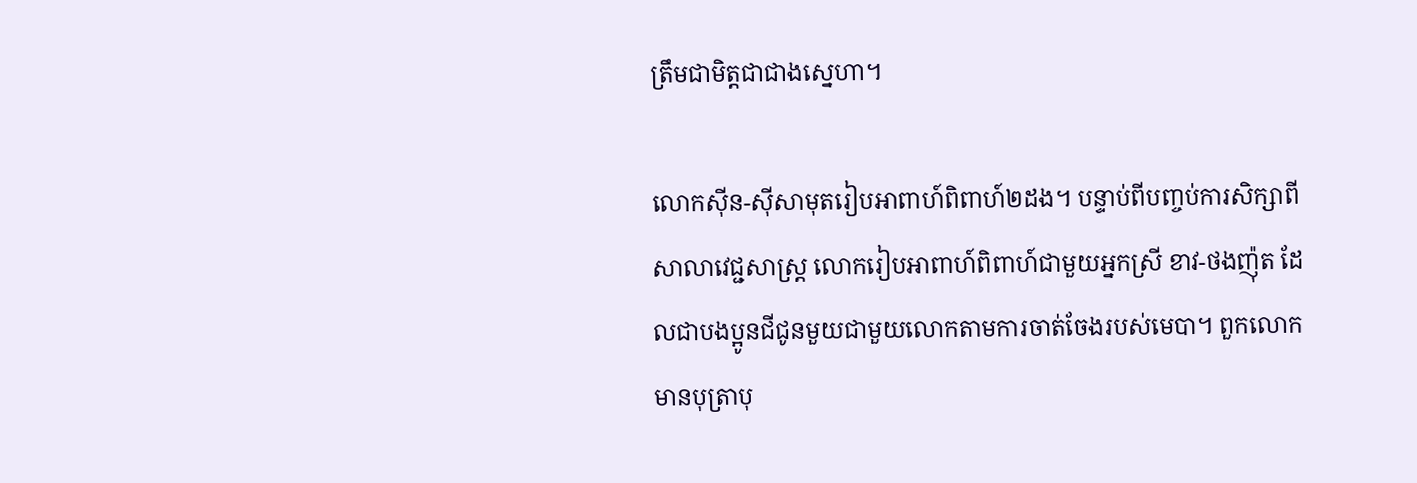ត្រឹមជាមិត្តជាជាងស្នេហា។

លោកស៊ីន-ស៊ីសាមុតរៀបអាពាហ៍ពិពាហ៍២ដង។ បន្ទាប់ពីបញ្ចប់ការសិក្សាពីសាលាវេជ្ជសាស្ត្រ លោករៀបអាពាហ៍ពិពាហ៍ជាមួយអ្នកស្រី ខាវ-ថងញ៉ុត ដែលជាបងប្អូនជីជូនមួយជាមួយលោកតាមការចាត់ចែងរបស់មេបា។ ពួកលោកមានបុត្រាបុ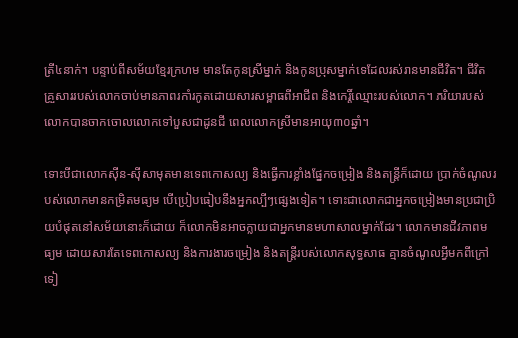ត្រី៤នាក់។ បន្ទាប់ពីសម័យខ្មែរក្រហម មានតែកូនស្រីម្នាក់ និងកូនប្រុសម្នាក់ទេដែលរស់រានមានជីវិត។ ជីវិតគ្រួសាររបស់លោកចាប់មានភាពរកាំរកូតដោយសារសម្ពាធពីអាជីព និងកេរ្តិ៍ឈ្មោះរបស់លោក។ ភរិយារបស់លោកបានចាកចោលលោកទៅបួសជាដូនជី ពេលលោកស្រីមានអាយុ៣០ឆ្នាំ។

ទោះបីជាលោកស៊ីន-ស៊ីសាមុតមានទេពកោសល្យ និងធ្វើការខ្លាំងផ្នែកចម្រៀង និងតន្ត្រីក៏ដោយ ប្រាក់ចំណូលរបស់លោកមានកម្រិតមធ្យម បើប្រៀបធៀបនឹងអ្នកល្បីៗផ្សេងទៀត។ ទោះជាលោកជាអ្នកចម្រៀងមានប្រជាប្រិយបំផុតនៅសម័យនោះក៏ដោយ ក៏លោកមិនអាចក្លាយជាអ្នកមានមហាសាលម្នាក់ដែរ។ លោកមានជីវភាពមធ្យម ដោយសារតែទេពកោសល្យ និងការងារចម្រៀង និងតន្ត្រីរបស់លោកសុទ្ធសាធ គ្មានចំណូលអ្វីមកពីក្រៅទៀ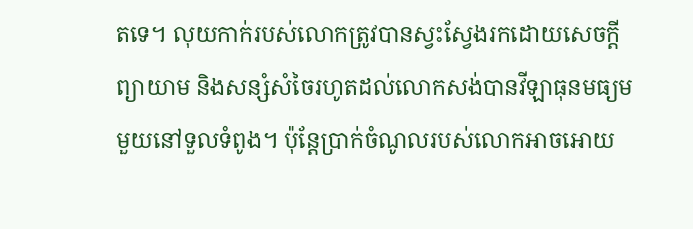តទេ។ លុយកាក់របស់លោកត្រូវបានស្វះស្វែងរកដោយសេចក្តីព្យាយាម និងសន្សំសំចៃរហូតដល់លោកសង់បានវីឡាធុនមធ្យមមួយនៅទួលទំពូង។ ប៉ុន្តែប្រាក់ចំណូលរបស់លោកអាចអោយ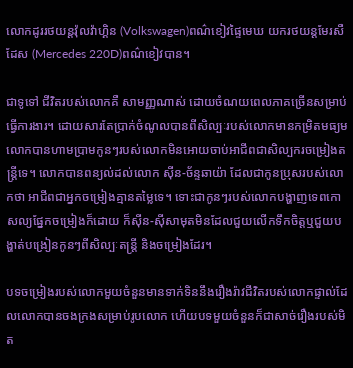លោកដូររថយន្តវ៉ុលវ៉ាហ្គិន (Volkswagen)ពណ៌ខៀវផ្ទៃមេឃ យករថយន្តមែរសឺដែស (Mercedes 220D)ពណ៌ខៀវបាន។

ជាទូទៅ ជីវិតរបស់លោកគឺ សាមញ្ញណាស់ ដោយចំណយពេលភាគច្រើនសម្រាប់ធ្វើការងារ។ ដោយសារតែប្រាក់ចំណូលបានពីសិល្បៈរបស់លោកមានកម្រិតមធ្យម លោកបានហាមប្រាមកូនៗរបស់លោកមិនអោយចាប់អាជីពជាសិល្បករចម្រៀងតន្ត្រីទេ។ លោកបានពន្យល់ដល់លោក ស៊ីន-ច័ន្ទឆាយ៉ា ដែលជាកូនប្រុសរបស់លោកថា អាជីពជាអ្នកចម្រៀងគ្មានតម្លៃទេ។ ទោះជាកូនៗរបស់លោកបង្ហាញទេពកោសល្យផ្នែកចម្រៀងក៏ដោយ ក៏ស៊ីន-ស៊ីសាមុតមិនដែលជួយលើកទឹកចិត្តឬជួយបង្ហាត់បង្រៀនកូនៗពីសិល្បៈតន្ត្រី និងចម្រៀងដែរ។

បទចម្រៀងរបស់លោកមួយចំនួនមានទាក់ទិននឹងរឿងរ៉ាវជីវិតរបស់លោកផ្ទាល់ដែលលោកបានចងក្រងសម្រាប់រូបលោក ហើយបទមួយចំនួនក៏ជាសាច់រឿងរបស់មិត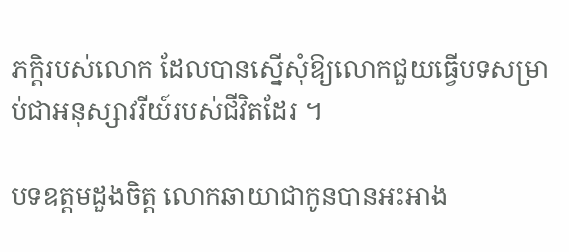ភក្តិរបស់លោក ដែលបានស្នើសុំឱ្យលោកជួយធ្វើបទសម្រាប់ជាអនុស្សាវរីយ៍របស់ជីវិតដែរ ។

បទឧត្តមដួងចិត្ត លោកឆាយាជាកូនបានអះអាង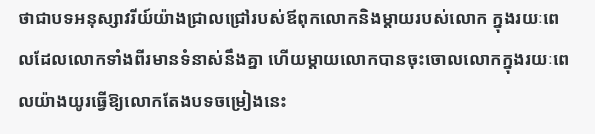ថាជាបទអនុស្សាវរីយ៍យ៉ាងជ្រាលជ្រៅរបស់ឪពុកលោកនិងម្តាយរបស់លោក ក្នុងរយៈពេលដែលលោកទាំងពីរមានទំនាស់នឹងគ្នា ហើយម្តាយលោកបានចុះចោលលោកក្នុងរយៈពេលយ៉ាងយូរធ្វើឱ្យលោកតែងបទចម្រៀងនេះ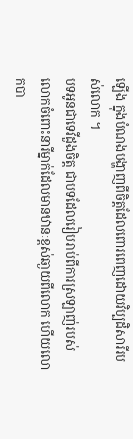ឡើង ក្នុងបំណងបង្ហាញពីចិត្តដែលពោរពេញដោយវិប្បដិសារីរបស់លោក ។
បទអូនជាទេវីដួងចិត្ត ជាបទដែលរៀបរាប់ពីការស្រឡាញ់របស់លោកចំពោះនារីម្នាក់ដែលមានឋានៈខ្ពស់ឆា្ងយពីលោក ហើយលោកបា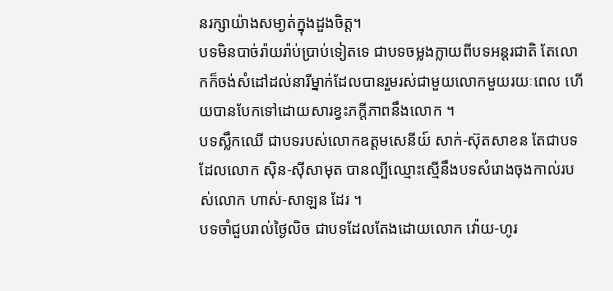នរក្សាយ៉ាងសមា្ងត់ក្នុងដួងចិត្ត។
បទមិនបាច់រ៉ាយរ៉ាប់ប្រាប់ទៀតទេ ជាបទចម្លងក្លាយពីបទអន្តរជាតិ តែលោកក៏ចង់សំដៅដល់នារីម្នាក់ដែលបានរួមរស់ជាមួយលោកមួយរយៈពេល ហើយបានបែកទៅដោយសារខ្វះភក្តីភាពនឹងលោក ។
បទស្លឹកឈើ ជាបទរបស់លោកឧត្តមសេនីយ៍ សាក់-ស៊ុតសាខន តែជាបទដែលលោក ស៊ិន-ស៊ីសាមុត បានល្បីឈ្មោះស្មើនឹងបទសំរោងចុងកាល់របស់លោក ហាស់-សាឡន ដែរ ។
បទចាំជួបរាល់ថៃ្ងលិច ជាបទដែលតែងដោយលោក វ៉ោយ-ហូរ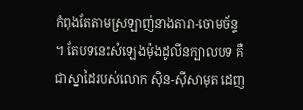កំពុងតែតាមស្រឡាញ់នាងតារា-ចោមច័ន្ទ ។ តែបទនេះសំឡេងម៉ុងដូលីនក្បាលបទ គឺជាស្នាដៃរបស់លោក ស៊ិន-ស៊ីសាមុត ដេញ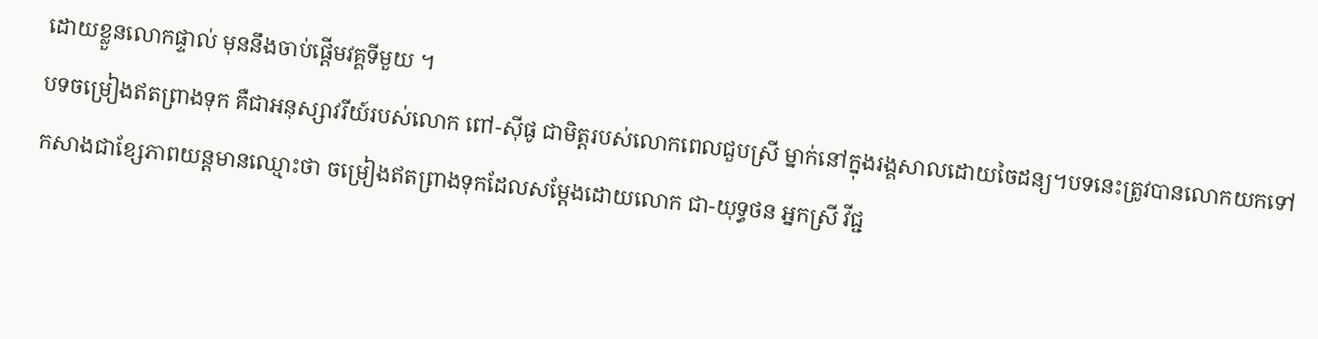ដោយខ្លួនលោកផ្ទាល់ មុននឹងចាប់ផ្តើមវគ្គទីមួយ ។
បទចម្រៀងឥតព្រាងទុក គឺជាអនុស្សាវរីយ៍របស់លោក ពៅ-ស៊ីផូ ជាមិត្តរបស់លោកពេលជួបស្រី ម្នាក់នៅក្នុងរង្គសាលដោយចៃដន្យ។បទនេះត្រូវបានលោកយកទៅកសាងជាខ្សែភាពយន្តមានឈ្មោះថា ចម្រៀងឥតព្រាងទុកដែលសម្តែងដោយលោក ជា-យុទ្ធថន អ្នកស្រី វីជ្ជ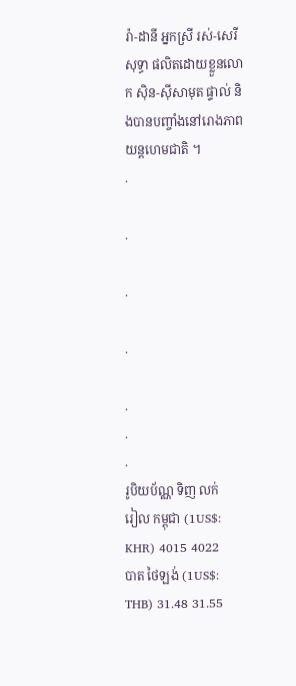រ៉ា-ដានី អ្នកស្រី រស់-សេរីសុទ្ធា ផលិតដោយខ្លួនលោក ស៊ិន-ស៊ីសាមុត ផ្ទាល់ និងបានបញ្ចាំងនៅរោងភាពយន្តហេមជាតិ ។
.

.

.

.

.
.
.
រូបិយប័ណ្ណ ទិញ លក់
រៀល កម្ពុជា (1US$: KHR) 4015 4022
បាត ថៃឡង់ (1US$: THB) 31.48 31.55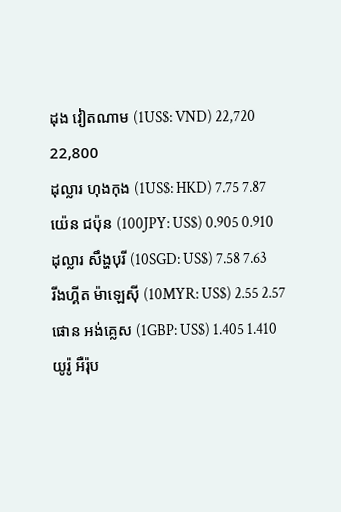ដុង វៀតណាម (1US$: VND) 22,720 22,800
ដុល្លារ ហុងកុង (1US$: HKD) 7.75 7.87
យ៉េន ជប៉ុន (100JPY: US$) 0.905 0.910
ដុល្លារ សឹង្ហបុរី (10SGD: US$) 7.58 7.63
រីងហ្គីត ម៉ាឡេស៊ី (10MYR: US$) 2.55 2.57
ផោន អង់គ្លេស (1GBP: US$) 1.405 1.410
យូរ៉ូ អឺរ៉ុប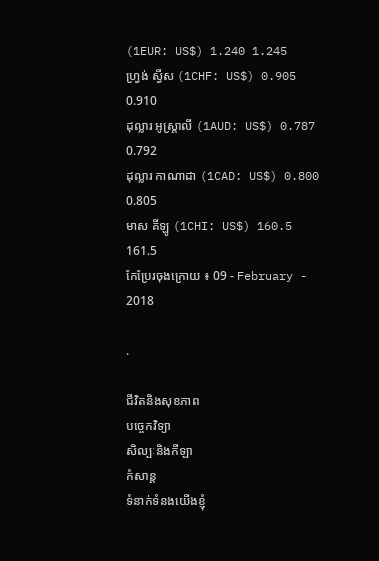(1EUR: US$) 1.240 1.245
ហ្វ្រង់ ស្វីស (1CHF: US$) 0.905 0.910
ដុល្លារ អូស្ត្រាលី (1AUD: US$) 0.787 0.792
ដុល្លារ កាណាដា (1CAD: US$) 0.800 0.805
មាស គីឡូ (1CHI: US$) 160.5 161.5
កែប្រែរចុងក្រោយ ៖ 09 - February - 2018

.

ជីវិតនិងសុខភាព
បច្ចេកវិទ្យា
សិល្បៈនិងកីឡា
កំសាន្ត
ទំនាក់ទំនងយើងខ្ញុំ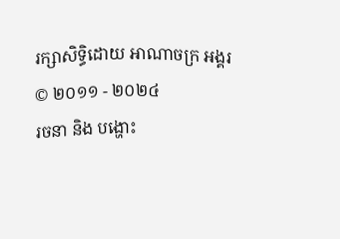រក្សាសិទ្ធិដោយ អាណាចក្រ អង្គរ © ២០១១ - ២០២៤
រចនា និង បង្ហោះ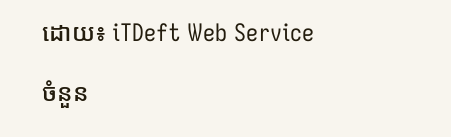ដោយ៖ iTDeft Web Service

ចំនួន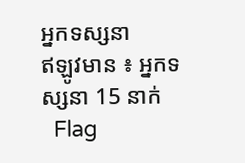អ្នកទស្សនា
ឥឡូវមាន ៖ អ្នកទស្សនា 15 នាក់
  Flag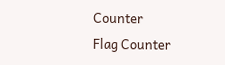Counter
Flag Counter